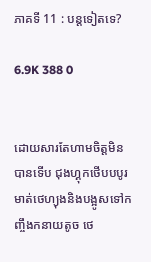ភាគទី 11 : បន្តទៀតទេ?

6.9K 388 0


ដោយសារតែហាមចិត្តមិនបានទេីប ជុងហ្គុកថេីបបបូរមាត់ថេហ្យុងនិងបង្អូសទៅកញ្ចឹងកនាយតូច ថេ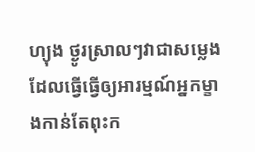ហ្យុង ថ្ងូរស្រាលៗវាជាសម្លេងដែលធ្វេីធ្វេីឲ្យអារម្មណ៍អ្នកម្ខាងកាន់តែពុះក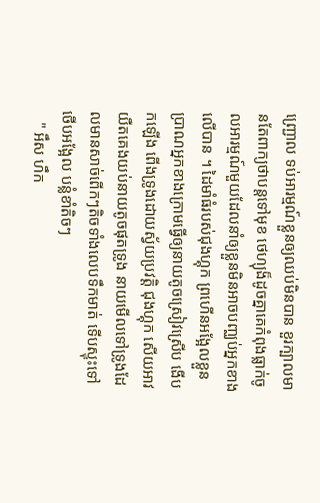ញ្ជ្រោល ទប់អារម្មណ៍ខ្លួនឲ្យឈប់មិនបាន ខួរក្បាលមានតែពាក្យថាបន្តទៅមុខ ថេហ្យុង៏ដូចគ្នាគេកំពុងធ្លាក់ចូលអារម្មណ៍មួយដែលនាំឲ្យខ្លួនមិនអាចបញ្ឈប់អ្នកខាងលេីបាន ។ ដៃមាំធំរបស់ជុងហ្គុក ព្រហេីនអង្អែលខ្លួនប្រាណអ្នកខាងក្រោមធ្វេីឲ្យនាយតូចស្រៀវស្រេីប ងេីបកឡេីង ពេីងទ្រូងដោយស្វ័យប្រវត្តិ ជុងហ្គុក សេីយអាវយឺតគេងយប់នាយតូចផុតទ្រូង នាយមេីលទៅទ្រូងដែលមានសាច់ពេីកៗតិចទាំងលេបទឹកមាត់ ទេីបស្ទុះទៅថេីបអង្អែល បន្លំខាំតិចៗ
   " អឹស ហឹក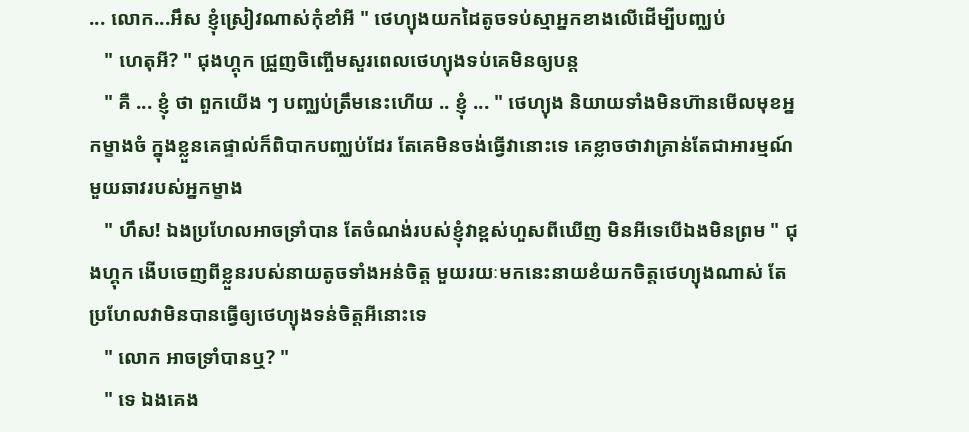... លោក...អឹស ខ្ញុំស្រៀវណាស់កុំខាំអី " ថេហ្យុងយកដៃតូចទប់ស្មាអ្នកខាងលេីដេីម្បីបញ្ឈប់
   " ហេតុអី? " ជុងហ្គុក ជ្រួញចិញ្ចេីមសួរពេលថេហ្យុងទប់គេមិនឲ្យបន្ត
   " គឺ ... ខ្ញុំ ថា ពួកយេីង ៗ បញ្ឈប់ត្រឹមនេះហេីយ .. ខ្ញុំ ... " ថេហ្យុង និយាយទាំងមិនហ៊ានមេីលមុខអ្នកម្ខាងចំ ក្នុងខ្លួនគេផ្ទាល់ក៏ពិបាកបញ្ឈប់ដែរ តែគេមិនចង់ធ្វេីវានោះទេ គេខ្លាចថាវាគ្រាន់តែជាអារម្មណ៍មួយឆាវរបស់អ្នកម្ខាង
   " ហឹស! ឯងប្រហែលអាចទ្រាំបាន តែចំណង់របស់ខ្ញុំវាខ្ពស់ហួសពីឃេីញ មិនអីទេបេីឯងមិនព្រម " ជុងហ្គុក ងេីបចេញពីខ្លួនរបស់នាយតូចទាំងអន់ចិត្ត មួយរយៈមកនេះនាយខំយកចិត្តថេហ្យុងណាស់ តែប្រហែលវាមិនបានធ្វេីឲ្យថេហ្យុងទន់ចិត្តអីនោះទេ
   " លោក អាចទ្រាំបានឬ? "
   " ទេ ឯងគេង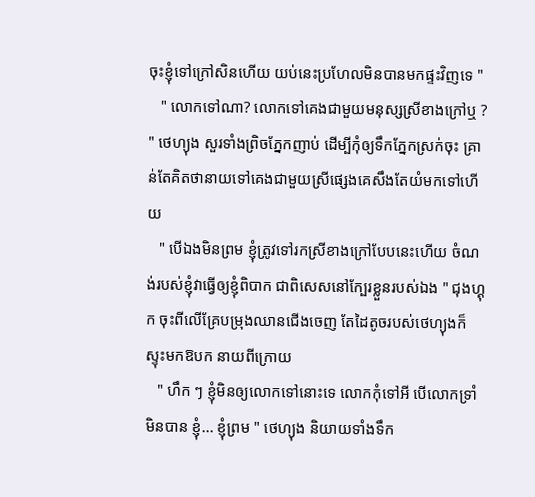ចុះខ្ញុំទៅក្រៅសិនហេីយ យប់នេះប្រហែលមិនបានមកផ្ទះវិញទេ "
   " លោកទៅណា? លោកទៅគេងជាមួយមនុស្សស្រីខាងក្រៅឬ ? " ថេហ្យុង សួរទាំងព្រិចភ្នែកញាប់ ដេីម្បីកុំឲ្យទឹកភ្នែកស្រក់ចុះ គ្រាន់តែគិតថានាយទៅគេងជាមួយស្រីផ្សេងគេសឹងតែយំមកទៅហេីយ
   " បេីឯងមិនព្រម ខ្ញុំត្រូវទៅរកស្រីខាងក្រៅបែបនេះហេីយ ចំណង់របស់ខ្ញុំវាធ្វេីឲ្យខ្ញុំពិបាក ជាពិសេសនៅក្បែរខ្លួនរបស់ឯង " ជុងហ្គុក ចុះពីលេីគ្រែបម្រុងឈានជេីងចេញ តែដៃតូចរបស់ថេហ្យុងក៏ស្ទុះមកឱបក នាយពីក្រោយ
   " ហឹក ៗ ខ្ញុំមិនឲ្យលោកទៅនោះទេ លោកកុំទៅអី បេីលោកទ្រាំមិនបាន ខ្ញុំ... ខ្ញុំព្រម " ថេហ្យុង និយាយទាំងទឹក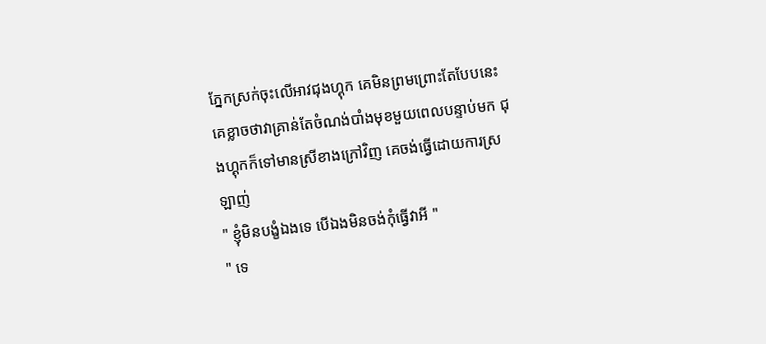ភ្នែកស្រក់ចុះលេីអាវជុងហ្គុក គេមិនព្រមព្រោះតែបែបនេះគេខ្លាចថាវាគ្រាន់តែចំណង់បាំងមុខមួយពេលបន្ទាប់មក ជុងហ្គុកក៏ទៅមានស្រីខាងក្រៅវិញ គេចង់ធ្វេីដោយការស្រឡាញ់
" ខ្ញុំមិនបង្ខំឯងទេ បេីឯងមិនចង់កុំធ្វេីវាអី "
" ទេ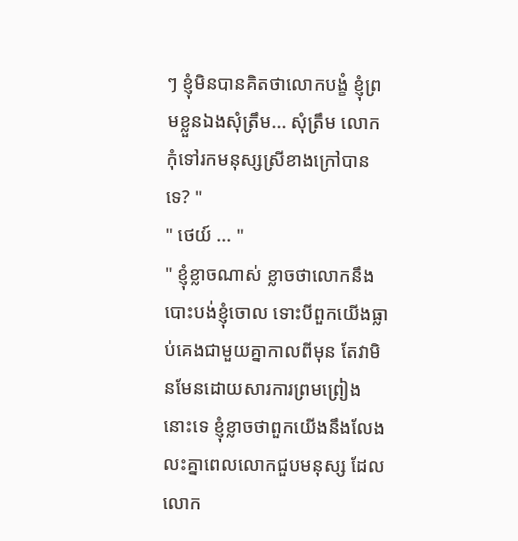ៗ ខ្ញុំមិនបានគិតថាលោកបង្ខំ ខ្ញុំព្រមខ្លួនឯងសុំត្រឹម... សុំត្រឹម លោកកុំទៅរកមនុស្សស្រីខាងក្រៅបានទេ? "
" ថេយ៍ ... "
" ខ្ញុំខ្លាចណាស់ ខ្លាចថាលោកនឹងបោះបង់ខ្ញុំចោល ទោះបីពួកយេីងធ្លាប់គេងជាមួយគ្នាកាលពីមុន តែវាមិនមែនដោយសារការព្រមព្រៀងនោះទេ ខ្ញុំខ្លាចថាពួកយេីងនឹងលែងលះគ្នាពេលលោកជួបមនុស្ស ដែលលោក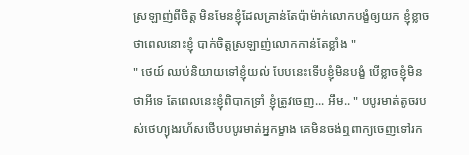ស្រឡាញ់ពីចិត្ត មិនមែនខ្ញុំដែលគ្រាន់តែប៉ាម៉ាក់លោកបង្ខំឲ្យយក ខ្ញុំខ្លាចថាពេលនោះខ្ញុំ បាក់ចិត្តស្រឡាញ់លោកកាន់តែខ្លាំង "
" ថេយ៍ ឈប់និយាយទៅខ្ញុំយល់ បែបនេះទេីបខ្ញុំមិនបង្ខំ បេីខ្លាចខ្ញុំមិនថាអីទេ តែពេលនេះខ្ញុំពិបាកទ្រាំ ខ្ញុំត្រូវចេញ... អឹម.. " បបូរមាត់តូចរបស់ថេហ្យុងរហ័សថេីបបបូរមាត់អ្នកម្ខាង គេមិនចង់ឮពាក្យចេញទៅរក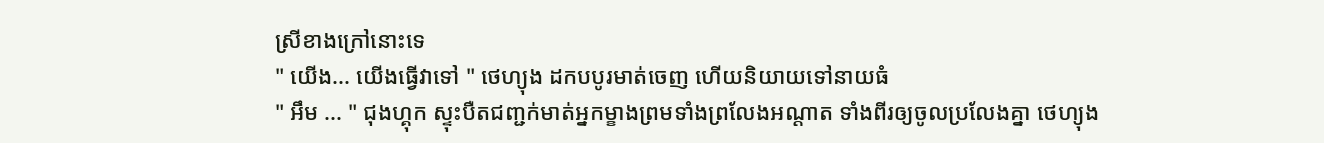ស្រីខាងក្រៅនោះទេ
" យេីង... យេីងធ្វេីវាទៅ " ថេហ្យុង ដកបបូរមាត់ចេញ ហេីយនិយាយទៅនាយធំ
" អឹម ... " ជុងហ្គុក ស្ទុះបឺតជញ្ជក់មាត់អ្នកម្ខាងព្រមទាំងព្រលែងអណ្តាត ទាំងពីរឲ្យចូលប្រលែងគ្នា ថេហ្យុង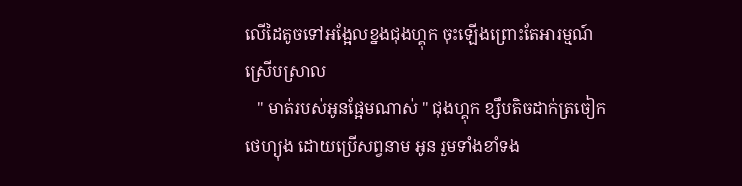លេីដៃតូចទៅអង្អែលខ្នងជុងហ្គុក ចុះឡេីងព្រោះតែអារម្មណ៍ស្រេីបស្រាល
   " មាត់របស់អូនផ្អែមណាស់ " ជុងហ្គុក ខ្សឹបតិចដាក់ត្រចៀក ថេហ្យុង ដោយប្រេីសព្វនាម អូន រួមទាំងខាំទង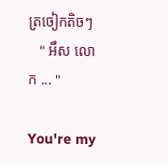ត្រចៀកតិចៗ
   " អឹស លោក ... "

You're my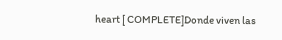heart [ COMPLETE]Donde viven las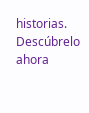historias. Descúbrelo ahora